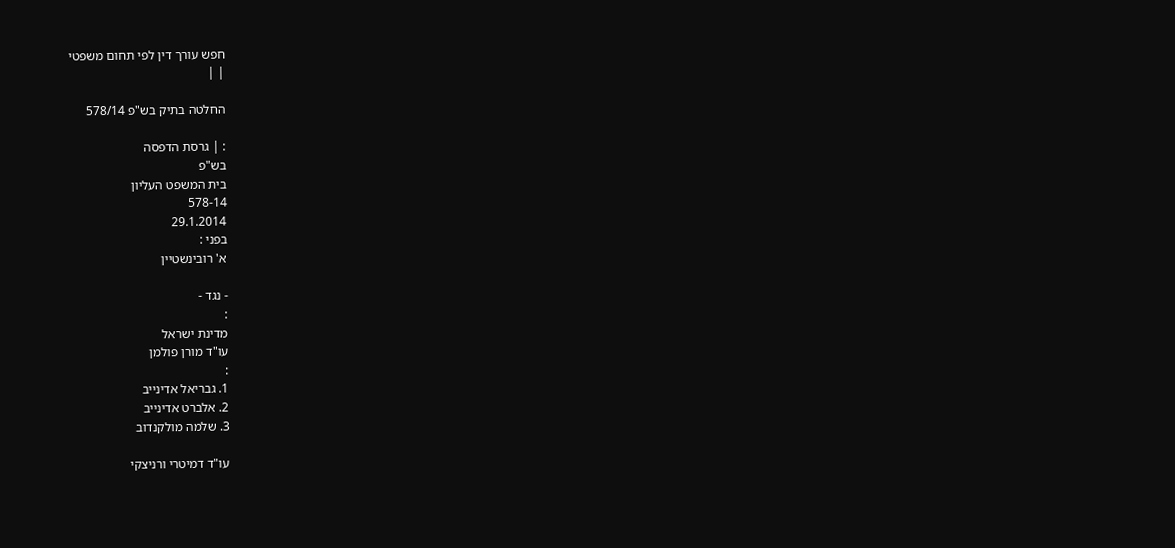חפש עורך דין לפי תחום משפטי
| |

החלטה בתיק בש"פ 578/14

: | גרסת הדפסה
בש"פ
בית המשפט העליון
578-14
29.1.2014
בפני :
א' רובינשטיין

- נגד -
:
מדינת ישראל
עו"ד מורן פולמן
:
1. גבריאל אדינייב
2. אלברט אדינייב
3. שלמה מולקנדוב

עו"ד דמיטרי ורניצקי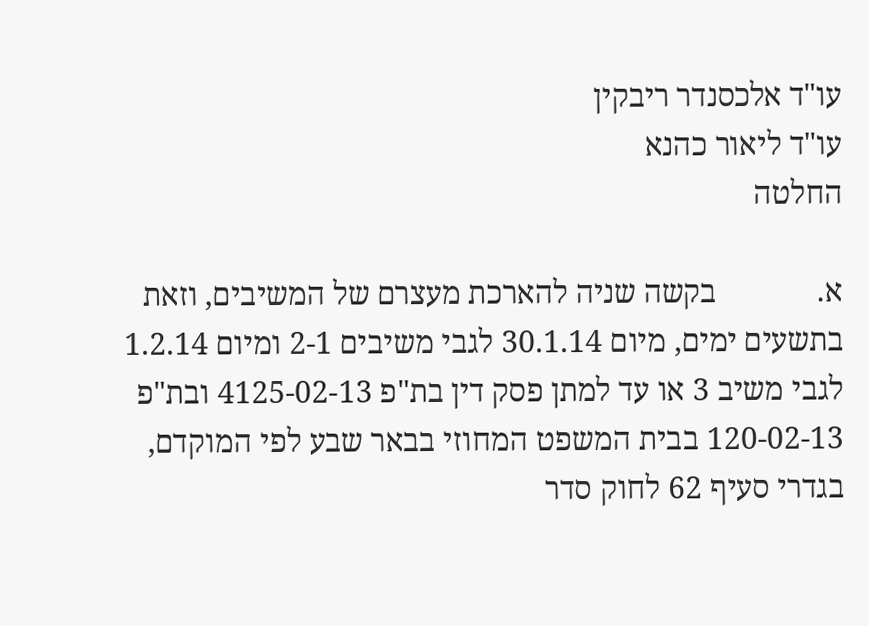עו"ד אלכסנדר ריבקין
עו"ד ליאור כהנא
החלטה

א.             בקשה שניה להארכת מעצרם של המשיבים, וזאת בתשעים ימים, מיום 30.1.14 לגבי משיבים 2-1 ומיום 1.2.14 לגבי משיב 3 או עד למתן פסק דין בת"פ 4125-02-13 ובת"פ 120-02-13 בבית המשפט המחוזי בבאר שבע לפי המוקדם, בגדרי סעיף 62 לחוק סדר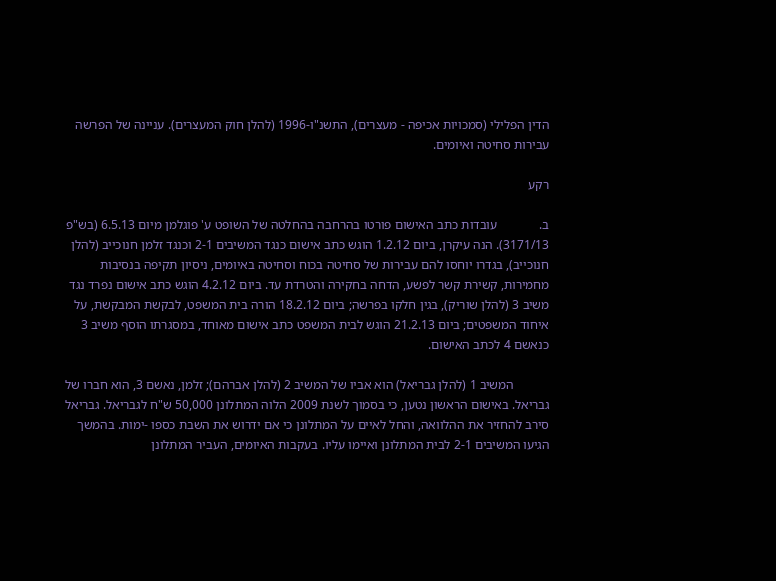הדין הפלילי (סמכויות אכיפה - מעצרים), התשנ"ו-1996 (להלן חוק המעצרים). עניינה של הפרשה עבירות סחיטה ואיומים.

רקע

ב.             עובדות כתב האישום פורטו בהרחבה בהחלטה של השופט ע' פוגלמן מיום 6.5.13 (בש"פ 3171/13). הנה עיקרן, ביום 1.2.12 הוגש כתב אישום כנגד המשיבים 2-1 וכנגד זלמן חנוכייב (להלן חנוכייב), בגדרו יוחסו להם עבירות של סחיטה בכוח וסחיטה באיומים, ניסיון תקיפה בנסיבות מחמירות, קשירת קשר לפשע, הדחה בחקירה והטרדת עד. ביום 4.2.12 הוגש כתב אישום נפרד נגד משיב 3 (להלן שוריק), בגין חלקו בפרשה; ביום 18.2.12 הורה בית המשפט, לבקשת המבקשת, על איחוד המשפטים; ביום 21.2.13 הוגש לבית המשפט כתב אישום מאוחד, במסגרתו הוסף משיב 3 כנאשם 4 לכתב האישום.

           המשיב 1 (להלן גבריאל) הוא אביו של המשיב 2 (להלן אברהם); זלמן, נאשם 3, הוא חברו של גבריאל. באישום הראשון נטען, כי בסמוך לשנת 2009 הלוה המתלונן 50,000 ש"ח לגבריאל. גבריאל סירב להחזיר את ההלוואה, והחל לאיים על המתלונן כי אם ידרוש את השבת כספו -ימות. בהמשך הגיעו המשיבים 2-1 לבית המתלונן ואיימו עליו. בעקבות האיומים, העביר המתלונן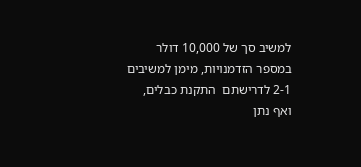למשיב סך של 10,000 דולר במספר הזדמנויות, מימן למשיבים 2-1 לדרישתם  התקנת כבלים, ואף נתן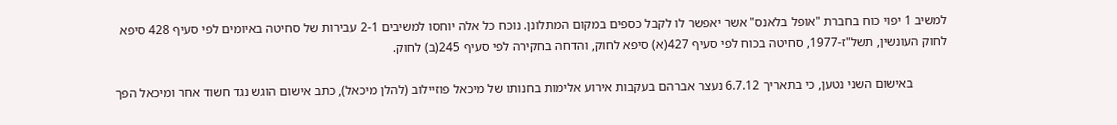למשיב 1 יפוי כוח בחברת "אופל בלאנס" אשר יאפשר לו לקבל כספים במקום המתלונן. נוכח כל אלה יוחסו למשיבים 2-1 עבירות של סחיטה באיומים לפי סעיף 428 סיפא לחוק העונשין, תשל"ז-1977, סחיטה בכוח לפי סעיף 427(א) סיפא לחוק, והדחה בחקירה לפי סעיף 245(ב) לחוק.

           באישום השני נטען, כי בתאריך 6.7.12 נעצר אברהם בעקבות אירוע אלימות בחנותו של מיכאל פוזיילוב (להלן מיכאל), כתב אישום הוגש נגד חשוד אחר ומיכאל הפך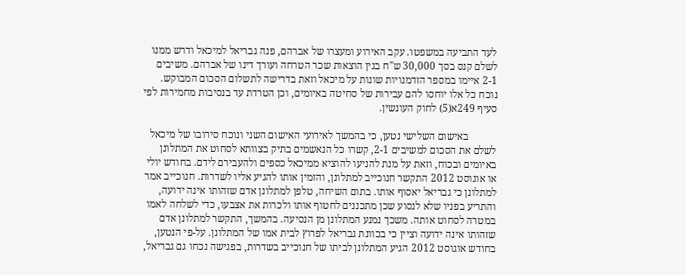לעד התביעה במשפטו. עקב האירוע ומעצרו של אברהם, פנה גבריאל למיכאל ודרש ממנו לשלם קנס בסך 30,000 ש"ח בגין הוצאות שכר הטרחה ועורך דינו של אברהם. משיבים 2-1 איימו במספר הזדמנויות שונות על מיכאל וזאת בדרישה לתשלום הסכום המבוקש. נוכח כל אלו יוחסו להם עבירות של סחיטה באיומים, וכן הטרדת עד בנסיבות מחמירות לפי סעיף 249א(5) לחוק העונשין.

           באישום השלישי נטען, כי בהמשך לאירועי האישום השני ונוכח סירובו של מיכאל לשלם את הסכום למשיבים 2-1, קשרו כל הנאשמים בתיק בצוותא לסחוט את המתלונן באיומים ובכוח, וזאת על מנת להניעו להוציא ממיכאל כספים ולהעבירם לידם. בחודש יולי או אוגוסט 2012 התקשר חנוכייב למתלונן, והזמין אותו להגיע אליו לשדרות. חנוכייב אמר למתלונן כי גבריאל יאסוף אותו. בתום השיחה, טלפן למתלונן אדם שזהותו אינה ידועה, והתריע בפניו שלא לנסוע שכן מתכננים לחטוף אותו ולכרות את אצבעו, כדי לשלחה לאמו במטרה לסחוט אותה. משכך נמנע המתלונן מן הנסיעה. בהמשך, התקשר למתלונן אדם שזהותו אינה ידועה וציין כי בכוונת גבריאל לפרוץ לבית אמו של המתלונן. על-פי הנטען, בחודש אוגוסט 2012 הגיע המתלונן לביתו של חנוכייב בשדרות, בפגישה נכחו גם גבריאל,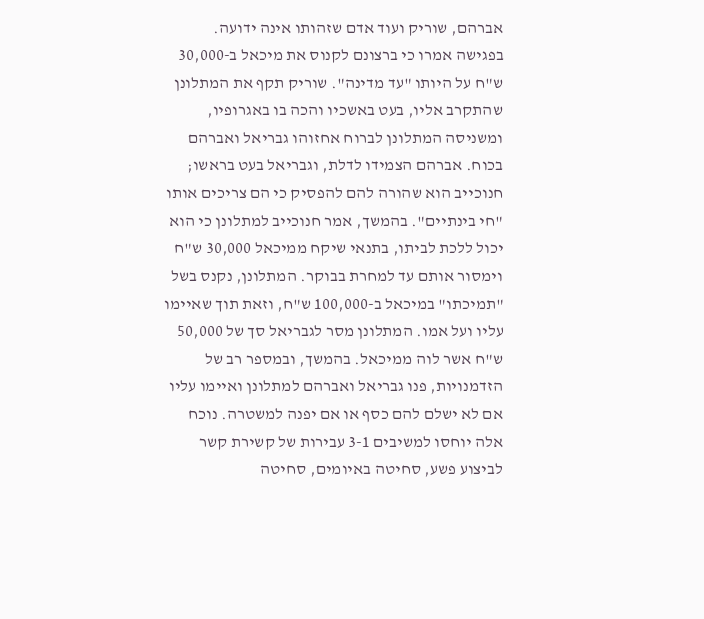אברהם, שוריק ועוד אדם שזהותו אינה ידועה. בפגישה אמרו כי ברצונם לקנוס את מיכאל ב-30,000 ש"ח על היותו "עד מדינה". שוריק תקף את המתלונן שהתקרב אליו, בעט באשכיו והכה בו באגרופיו, ומשניסה המתלונן לברוח אחזוהו גבריאל ואברהם בכוח. אברהם הצמידו לדלת, וגבריאל בעט בראשו; חנוכייב הוא שהורה להם להפסיק כי הם צריכים אותו "חי בינתיים". בהמשך, אמר חנוכייב למתלונן כי הוא יכול ללכת לביתו, בתנאי שיקח ממיכאל 30,000 ש"ח וימסור אותם עד למחרת בבוקר. המתלונן, נקנס בשל "תמיכתו" במיכאל ב-100,000 ש"ח, וזאת תוך שאיימו עליו ועל אמו. המתלונן מסר לגבריאל סך של 50,000 ש"ח אשר לוה ממיכאל. בהמשך, ובמספר רב של הזדמנויות, פנו גבריאל ואברהם למתלונן ואיימו עליו אם לא ישלם להם כסף או אם יפנה למשטרה. נוכח אלה יוחסו למשיבים 3-1 עבירות של קשירת קשר לביצוע פשע, סחיטה באיומים, סחיטה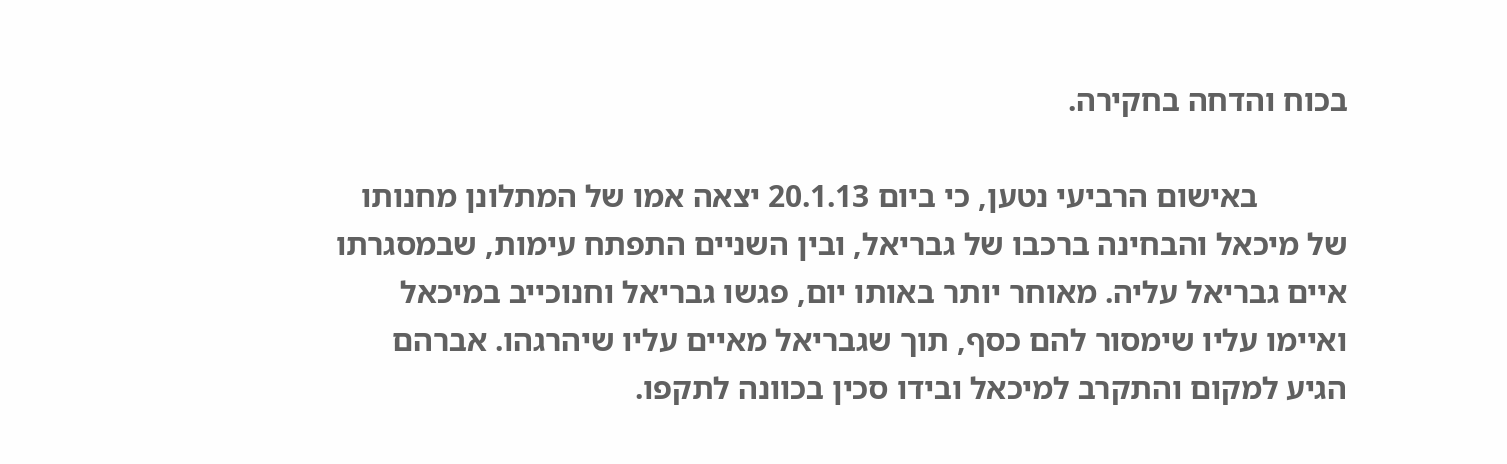בכוח והדחה בחקירה.

           באישום הרביעי נטען, כי ביום 20.1.13 יצאה אמו של המתלונן מחנותו של מיכאל והבחינה ברכבו של גבריאל, ובין השניים התפתח עימות, שבמסגרתו איים גבריאל עליה. מאוחר יותר באותו יום, פגשו גבריאל וחנוכייב במיכאל ואיימו עליו שימסור להם כסף, תוך שגבריאל מאיים עליו שיהרגהו. אברהם הגיע למקום והתקרב למיכאל ובידו סכין בכוונה לתקפו.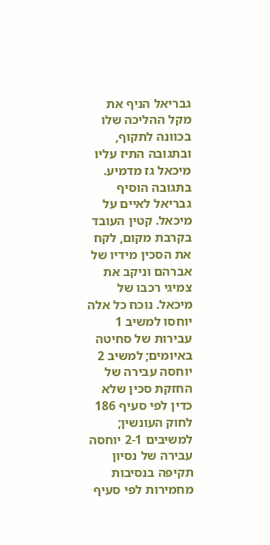גבריאל הניף את מקל ההליכה שלו בכוונה לתקוף, ובתגובה התיז עליו מיכאל גז מדמיע. בתגובה הוסיף גבריאל לאיים על מיכאל. קטין העובד בקרבת מקום, לקח את הסכין מידיו של אברהם וניקב את צמיגי רכבו של מיכאל. נוכח כל אלה יוחסו למשיב 1 עבירות של סחיטה באיומים; למשיב 2 יוחסה עבירה של החזקת סכין שלא כדין לפי סעיף 186 לחוק העונשין; למשיבים 2-1 יוחסה עבירה של נסיון תקיפה בנסיבות מחמירות לפי סעיף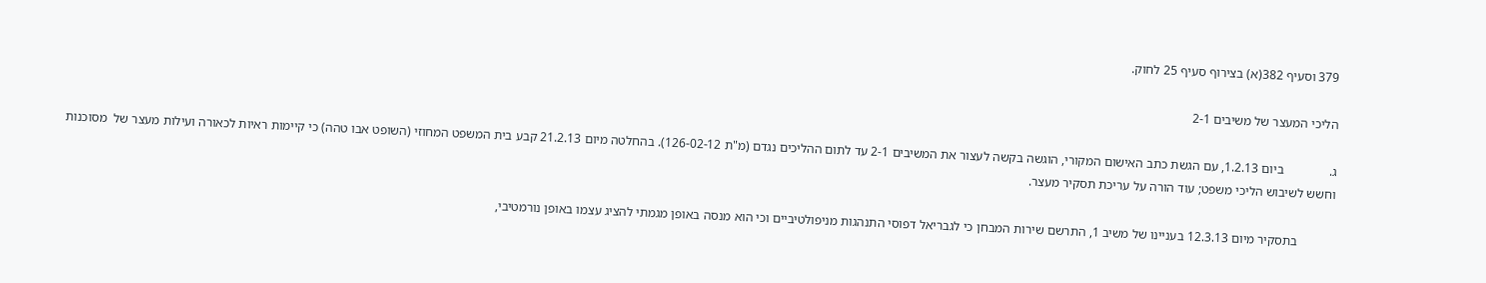379 וסעיף 382(א) בצירוף סעיף 25 לחוק.

הליכי המעצר של משיבים 2-1

ג.              ביום 1.2.13, עם הגשת כתב האישום המקורי, הוגשה בקשה לעצור את המשיבים 2-1 עד לתום ההליכים נגדם (מ"ת 126-02-12). בהחלטה מיום 21.2.13 קבע בית המשפט המחוזי (השופט אבו טהה) כי קיימות ראיות לכאורה ועילות מעצר של  מסוכנות וחשש לשיבוש הליכי משפט; עוד הורה על עריכת תסקיר מעצר.

           בתסקיר מיום 12.3.13 בעניינו של משיב 1, התרשם שירות המבחן כי לגבריאל דפוסי התנהגות מניפולטיביים וכי הוא מנסה באופן מגמתי להציג עצמו באופן נורמטיבי,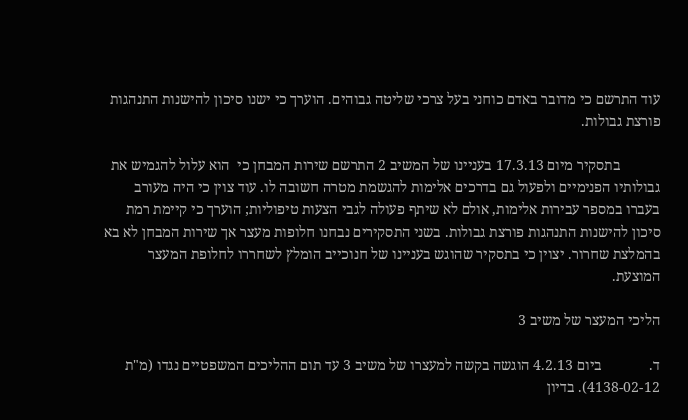עוד התרשם כי מדובר באדם כוחני בעל צרכי שליטה גבוהים. הוערך כי ישנו סיכון להישנות התנהגות פורצת גבולות.

           בתסקיר מיום 17.3.13 בעניינו של המשיב 2 התרשם שירות המבחן כי  הוא עלול להגמיש את גבולותיו הפנימיים ולפעול גם בדרכים אלימות להגשמת מטרה חשובה לו. עוד צוין כי היה מעורב בעברו במספר עבירות אלימות, אולם לא שיתף פעולה לגבי הצעות טיפוליות; הוערך כי קיימת רמת סיכון להישנות התנהגות פורצת גבולות. בשני התסקירים נבחנו חלופות מעצר אך שירות המבחן לא בא בהמלצת שחרור. יצוין כי בתסקיר שהוגש בעניינו של חנוכייב הומלץ לשחררו לחלופת המעצר המוצעת.

הליכי המעצר של משיב 3

ד.             ביום 4.2.13 הוגשה בקשה למעצרו של משיב 3 עד תום ההליכים המשפטיים נגדו (מ"ת 4138-02-12). בדיון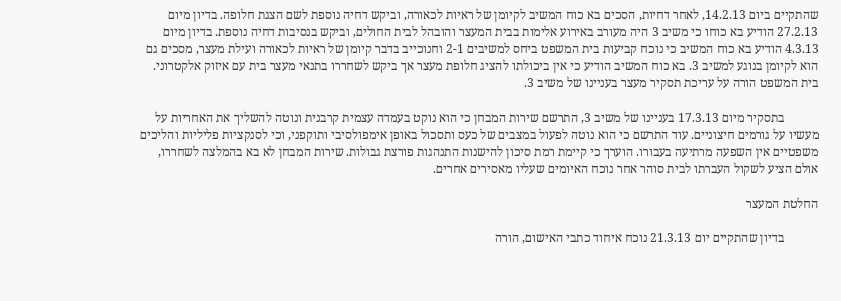שהתקיים ביום 14.2.13, לאחר דחיות, הסכים בא כוח המשיב לקיומן של ראיות לכאורה, וביקש דחיה נוספת לשם הצגת חלופה. בדיון מיום 27.2.13 הודיע בא כוחו כי משיב 3 היה מעורב באירוע אלימות בבית המעצר והובהל לבית החולים, וביקש בנסיבות דחיה נוספת. בדיון מיום 4.3.13 הודיע בא כוח המשיב כי נוכח קביעות בית המשפט ביחס למשיבים 2-1 וחנוכייב בדבר קיומן של ראיות לכאורה ועילת מעצר, מסכים גם הוא לקיומן בנוגע למשיב 3. בא כוח המשיב הודיע כי אין ביכולתו להציג חלופת מעצר אך ביקש לשחררו בתנאי מעצר בית עם איזוק אלקטרוני. בית המשפט הורה על עריכת תסקיר מעצר בעניינו של משיב 3.

           בתסקיר מיום 17.3.13 בעניינו של משיב 3, התרשם שירות המבחן כי הוא נוקט בעמדה עצמית קרבנית ונוטה להשליך את האחריות על מעשיו על גורמים חיצוניים. עוד התרשם כי הוא נוטה לפעול במצבים של כעס ותסכול באופן אימפולסיבי ותוקפני, וכי לסנקציות פליליות והליכים משפטיים אין השפעה מרתיעה בעבורו. הוערך כי קיימת רמת סיכון להישנות התנהגות פורצת גבולות. שירות המבחן לא בא בהמלצה לשחררו, אולם הציע לשקול העברתו לבית סוהר אחר נוכח האיומים שעליו מאסירים אחרים.

החלטת המעצר

           בדיון שהתקיים יום 21.3.13 נוכח איחוד כתבי האישום, הורה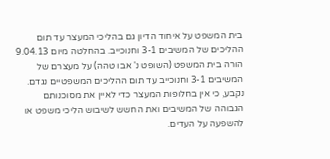בית המשפט על איחוד הדיון גם בהליכי המעצר עד תום ההליכים של המשיבים 3-1 וחנוכייב. בהחלטה מיום 9.04.13 הורה בית המשפט (השופט נ' אבו טהה) על מעצרם של המשיבים 3-1 וחנוכייב עד תום ההליכים המשפטיים נגדם. נקבע, כי אין בחלופות המעצר כדי לאיין את מסוכנותם הגבוהה של המשיבים ואת החשש לשיבוש הליכי משפט או להשפעה על העדים.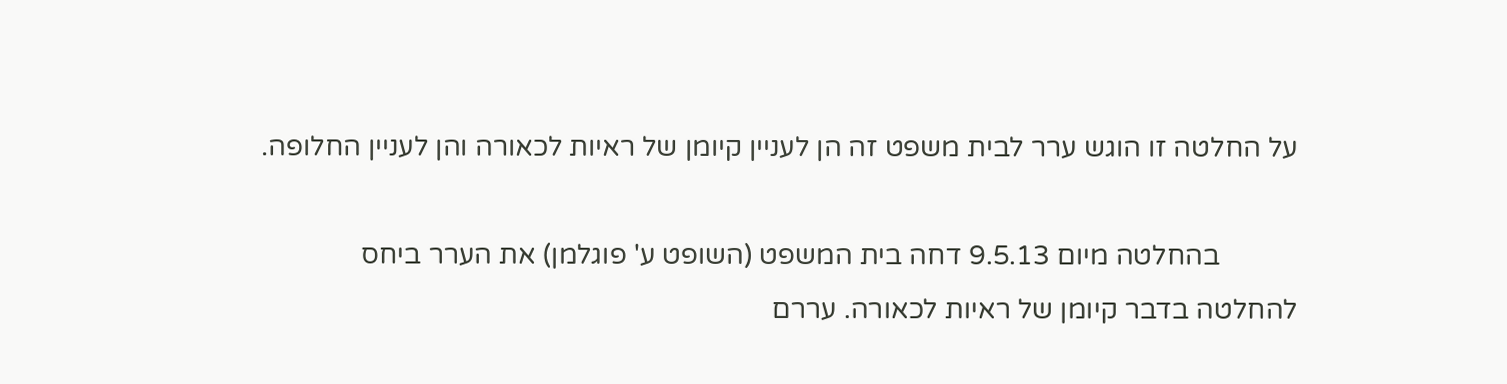על החלטה זו הוגש ערר לבית משפט זה הן לעניין קיומן של ראיות לכאורה והן לעניין החלופה.

           בהחלטה מיום 9.5.13 דחה בית המשפט (השופט ע' פוגלמן) את הערר ביחס להחלטה בדבר קיומן של ראיות לכאורה. עררם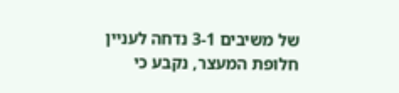של משיבים 3-1 נדחה לעניין חלופת המעצר, נקבע כי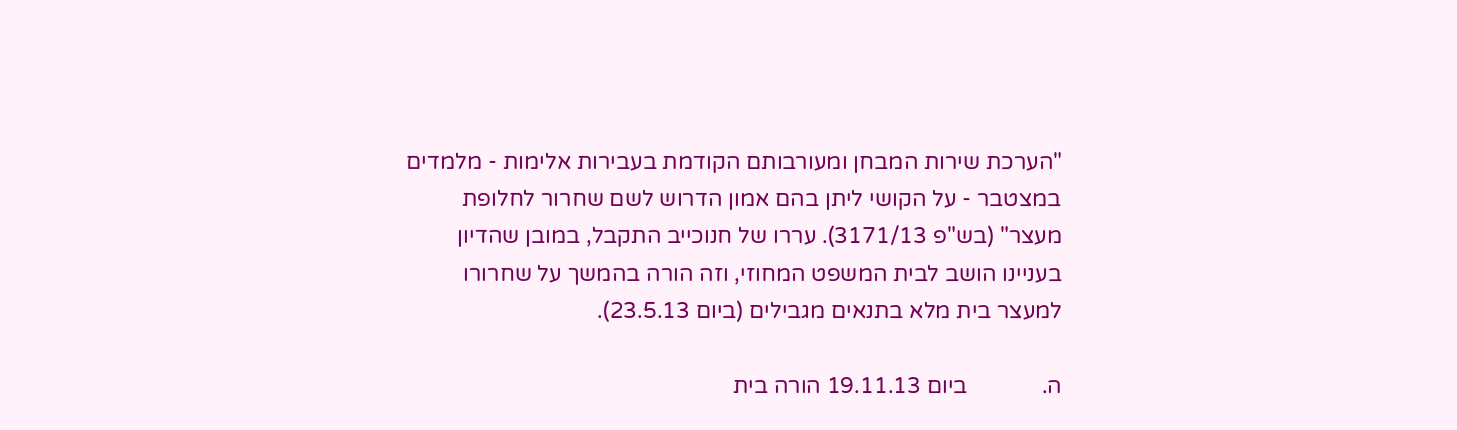"הערכת שירות המבחן ומעורבותם הקודמת בעבירות אלימות - מלמדים במצטבר - על הקושי ליתן בהם אמון הדרוש לשם שחרור לחלופת מעצר" (בש"פ 3171/13). עררו של חנוכייב התקבל, במובן שהדיון בעניינו הושב לבית המשפט המחוזי, וזה הורה בהמשך על שחרורו למעצר בית מלא בתנאים מגבילים (ביום 23.5.13).

ה.             ביום 19.11.13 הורה בית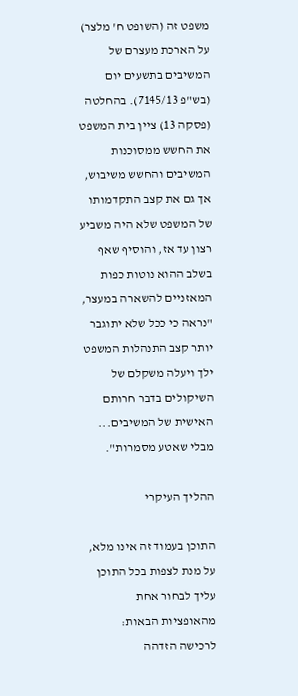משפט זה (השופט ח' מלצר) על הארכת מעצרם של המשיבים בתשעים יום (בש"פ 7145/13). בהחלטה (פסקה 13) ציין בית המשפט את החשש ממסוכנות המשיבים והחשש משיבוש, אך גם את קצב התקדמותו של המשפט שלא היה משביע רצון עד אז, והוסיף שאף בשלב ההוא נוטות כפות המאזניים להשארה במעצר, "נראה כי ככל שלא יתוגבר יותר קצב התנהלות המשפט ילך ויעלה משקלם של השיקולים בדבר חרותם האישית של המשיבים... מבלי שאטע מסמרות".

ההליך העיקרי

התוכן בעמוד זה אינו מלא, על מנת לצפות בכל התוכן עליך לבחור אחת מהאופציות הבאות:
לרכישה הזדהה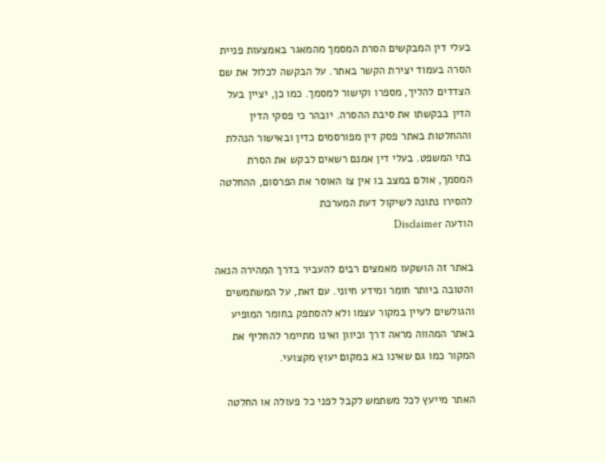בעלי דין המבקשים הסרת המסמך מהמאגר באמצעות פניית הסרה בעמוד יצירת הקשר באתר. על הבקשה לכלול את שם הצדדים להליך, מספרו וקישור למסמך. כמו כן, יציין בעל הדין בבקשתו את סיבת ההסרה. יובהר כי פסקי הדין וההחלטות באתר פסק דין מפורסמים כדין ובאישור הנהלת בתי המשפט. בעלי דין אמנם רשאים לבקש את הסרת המסמך, אולם במצב בו אין צו האוסר את הפרסום, ההחלטה להסירו נתונה לשיקול דעת המערכת
הודעה Disclaimer

באתר זה הושקעו מאמצים רבים להעביר בדרך המהירה הנאה והטובה ביותר חומר ומידע חיוני. עם זאת, על המשתמשים והגולשים לעיין במקור עצמו ולא להסתפק בחומר המופיע באתר המהווה מראה דרך וכיוון ואינו מתיימר להחליף את המקור כמו גם שאינו בא במקום יעוץ מקצועי.

האתר מייעץ לכל משתמש לקבל לפני כל פעולה או החלטה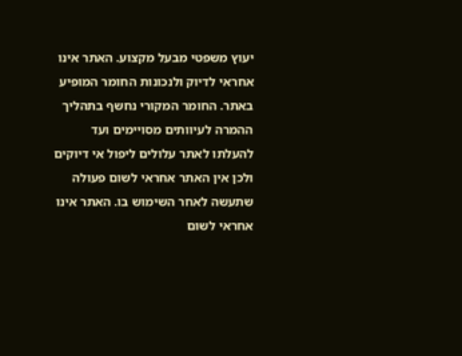יעוץ משפטי מבעל מקצוע. האתר אינו אחראי לדיוק ולנכונות החומר המופיע באתר. החומר המקורי נחשף בתהליך ההמרה לעיוותים מסויימים ועד להעלתו לאתר עלולים ליפול אי דיוקים ולכן אין האתר אחראי לשום פעולה שתעשה לאחר השימוש בו. האתר אינו אחראי לשום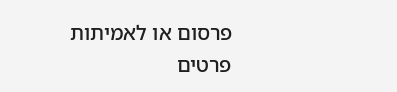פרסום או לאמיתות פרטים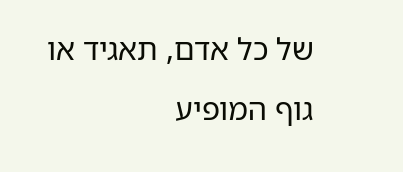של כל אדם, תאגיד או גוף המופיע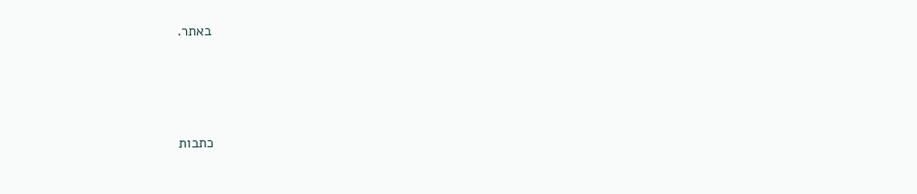באתר.




כתבות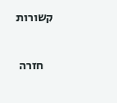קשורות

    חזרה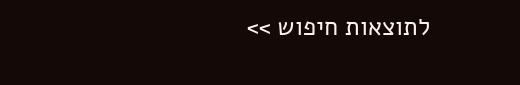לתוצאות חיפוש >>